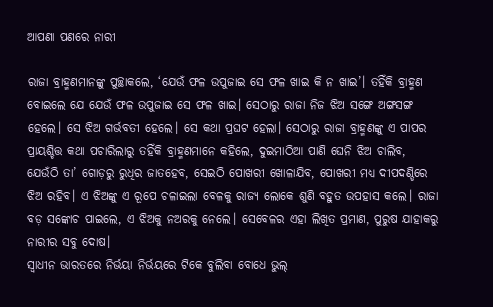ଆପଣା ପଣରେ ନାରୀ

ରାଜା ବ୍ରାହ୍ମଣମାନଙ୍କୁ ପୁଚ୍ଛାକଲେ, ‘ଯେଉଁ ଫଳ ଉପୁଜାଇ ସେ ଫଳ ଖାଇ କି ନ ଖାଇ’। ତହିଁକି ବ୍ରାହ୍ମଣ ବୋଇଲେ ଯେ ଯେଉଁ ଫଳ ଉପୁଜାଇ ସେ ଫଳ ଖାଇ। ସେଠାରୁ ରାଜା ନିଜ ଝିଅ ସଙ୍ଗେ ଅଙ୍ଗସଙ୍ଗ ହେଲେ। ସେ ଝିଅ ଗର୍ଭବତୀ ହେଲେ। ସେ କଥା ପ୍ରଘଟ ହେଲା। ସେଠାରୁ ରାଜା ବ୍ରାହ୍ମଣଙ୍କୁ ଏ ପାପର ପ୍ରାୟଶ୍ଚିତ୍ତ କଥା ପଚାରିଲାରୁ ତହିଁକି ବ୍ରାହ୍ମଣମାନେ କହିଲେ, ଦୁଇମାଠିଆ ପାଣି ଘେନି ଝିଅ ଚାଲିବ, ଯେଉଁଠି ତା’ ଗୋଡ଼ରୁ ରୁଧିର ଜାତହେବ, ସେଇଠି ପୋଖରୀ ଖୋଳାଯିବ, ପୋଖରୀ ମଧ୍ୟ ଦୀପଦଣ୍ଡିରେ ଝିଅ ରହିବ। ଏ ଝିଅଙ୍କୁ ଏ ରୂପେ ଚଳାଇଲା ବେଳକୁ ରାଜ୍ୟ ଲୋକେ ଶୁଣି ବହୁତ ଉପହାସ କଲେ। ରାଜା ବଡ଼ ସଙ୍କୋଚ ପାଇଲେ, ଏ ଝିଅକୁ ନଅରକୁ ନେଲେ। ସେବେଳର ଏହା ଲିଖିତ ପ୍ରମାଣ, ପୁରୁଷ ଯାହାକରୁ ନାରୀର ସବୁ ଦୋଷ।
ସ୍ବାଧୀନ ଭାରତରେ ନିର୍ଭୟା ନିର୍ଭୟରେ ଟିକେ ବୁଲିବା ବୋଧେ ଭୁଲ୍‌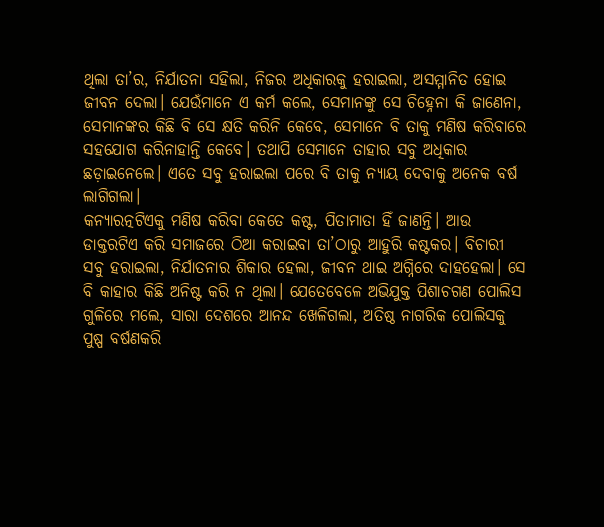ଥିଲା ତା’ର, ନିର୍ଯାତନା ସହିଲା, ନିଜର ଅଧିକାରକୁ ହରାଇଲା, ଅସମ୍ମାନିତ ହୋଇ ଜୀବନ ଦେଲା। ଯେଉଁମାନେ ଏ କର୍ମ କଲେ, ସେମାନଙ୍କୁ ସେ ଚିହ୍ନେନା କି ଜାଣେନା, ସେମାନଙ୍କର କିଛି ବି ସେ କ୍ଷତି କରିନି କେବେ, ସେମାନେ ବି ତାକୁ ମଣିଷ କରିବାରେ ସହଯୋଗ କରିନାହାନ୍ତି କେବେ। ତଥାପି ସେମାନେ ତାହାର ସବୁ ଅଧିକାର ଛଡ଼ାଇନେଲେ। ଏତେ ସବୁ ହରାଇଲା ପରେ ବି ତାକୁ ନ୍ୟାୟ ଦେବାକୁ ଅନେକ ବର୍ଷ ଲାଗିଗଲା।
କନ୍ୟାରତ୍ନଟିଏକୁ ମଣିଷ କରିବା କେତେ କଷ୍ଟ, ପିତାମାତା ହିଁ ଜାଣନ୍ତି। ଆଉ ଡାକ୍ତରଟିଏ କରି ସମାଜରେ ଠିଆ କରାଇବା ତା’ଠାରୁ ଆହୁରି କଷ୍ଟକର। ବିଚାରୀ ସବୁ ହରାଇଲା, ନିର୍ଯାତନାର ଶିକାର ହେଲା, ଜୀବନ ଥାଇ ଅଗ୍ନିରେ ଦାହହେଲା। ସେ ବି କାହାର କିଛି ଅନିଷ୍ଟ କରି ନ ଥିଲା। ଯେତେବେଳେ ଅଭିଯୁକ୍ତ ପିଶାଚଗଣ ପୋଲିସ ଗୁଳିରେ ମଲେ, ସାରା ଦେଶରେ ଆନନ୍ଦ ଖେଳିଗଲା, ଅତିଷ୍ଠ ନାଗରିକ ପୋଲିସକୁ ପୁଷ୍ପ ବର୍ଷଣକରି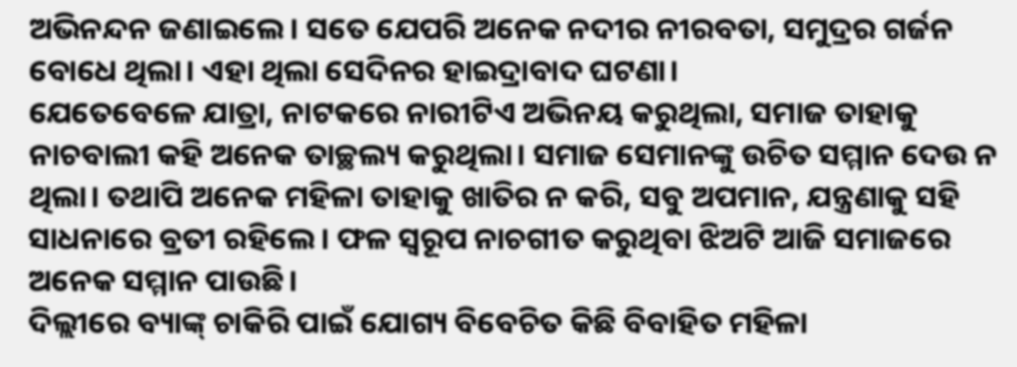ଅଭିନନ୍ଦନ ଜଣାଇଲେ। ସତେ ଯେପରି ଅନେକ ନଦୀର ନୀରବତା, ସମୁଦ୍ରର ଗର୍ଜନ ବୋଧେ ଥିଲା। ଏହା ଥିଲା ସେଦିନର ହାଇଦ୍ରାବାଦ ଘଟଣା।
ଯେତେବେଳେ ଯାତ୍ରା, ନାଟକରେ ନାରୀଟିଏ ଅଭିନୟ କରୁଥିଲା, ସମାଜ ତାହାକୁ ନାଚବାଲୀ କହି ଅନେକ ତାଚ୍ଛଲ୍ୟ କରୁଥିଲା। ସମାଜ ସେମାନଙ୍କୁ ଉଚିତ ସମ୍ମାନ ଦେଉ ନ ଥିଲା। ତଥାପି ଅନେକ ମହିଳା ତାହାକୁ ଖାତିର ନ କରି, ସବୁ ଅପମାନ, ଯନ୍ତ୍ରଣାକୁ ସହି ସାଧନାରେ ବ୍ରତୀ ରହିଲେ। ଫଳ ସ୍ବରୂପ ନାଚଗୀତ କରୁଥିବା ଝିଅଟି ଆଜି ସମାଜରେ ଅନେକ ସମ୍ମାନ ପାଉଛି।
ଦିଲ୍ଲୀରେ ବ୍ୟାଙ୍କ୍‌ ଚାକିରି ପାଇଁ ଯୋଗ୍ୟ ବିବେଚିତ କିଛି ବିବାହିତ ମହିଳା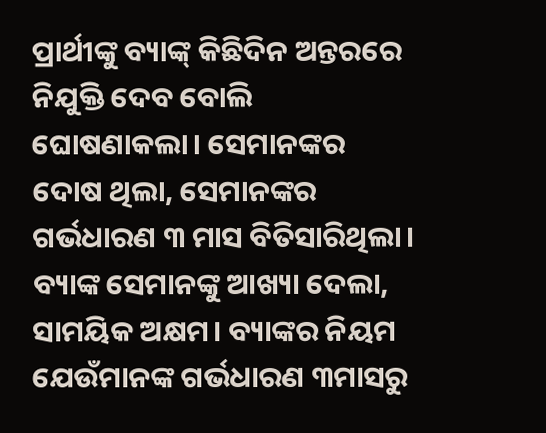ପ୍ରାର୍ଥୀଙ୍କୁ ବ୍ୟାଙ୍କ୍‌ କିଛିଦିନ ଅନ୍ତରରେ ନିଯୁକ୍ତି ଦେବ ବୋଲି ଘୋଷଣାକଲା। ସେମାନଙ୍କର ଦୋଷ ଥିଲା, ସେମାନଙ୍କର ଗର୍ଭଧାରଣ ୩ ମାସ ବିତିସାରିଥିଲା। ବ୍ୟାଙ୍କ ସେମାନଙ୍କୁ ଆଖ୍ୟା ଦେଲା, ସାମୟିକ ଅକ୍ଷମ। ବ୍ୟାଙ୍କର ନିୟମ ଯେଉଁମାନଙ୍କ ଗର୍ଭଧାରଣ ୩ମାସରୁ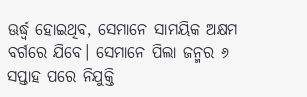ଊର୍ଦ୍ଧ୍ୱ ହୋଇଥିବ, ସେମାନେ ସାମୟିକ ଅକ୍ଷମ ବର୍ଗରେ ଯିବେ। ସେମାନେ ପିଲା ଜନ୍ମର ୬ ସପ୍ତାହ ପରେ ନିଯୁକ୍ତି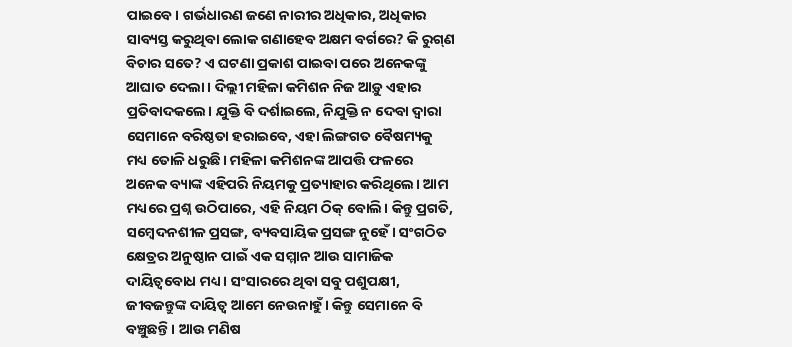ପାଇବେ। ଗର୍ଭଧାରଣ ଜଣେ ନାରୀର ଅଧିକାର, ଅଧିକାର ସାବ୍ୟସ୍ତ କରୁଥିବା ଲୋକ ଗଣାହେବ ଅକ୍ଷମ ବର୍ଗରେ? କି ରୁଗ୍‌ଣ ବିଚାର ସତେ? ଏ ଘଟଣା ପ୍ରକାଶ ପାଇବା ପରେ ଅନେକଙ୍କୁ ଆଘାତ ଦେଲା। ଦିଲ୍ଲୀ ମହିଳା କମିଶନ ନିଜ ଆଡ଼ୁ ଏହାର ପ୍ରତିବାଦକଲେ। ଯୁକ୍ତି ବି ଦର୍ଶାଇଲେ, ନିଯୁକ୍ତି ନ ଦେବା ଦ୍ୱାରା ସେମାନେ ବରିଷ୍ଠତା ହରାଇବେ, ଏହା ଲିଙ୍ଗଗତ ବୈଷମ୍ୟକୁ ମଧ୍ୟ ତୋଳି ଧରୁଛି। ମହିଳା କମିଶନଙ୍କ ଆପତ୍ତି ଫଳରେ ଅନେକ ବ୍ୟାଙ୍କ ଏହିପରି ନିୟମକୁ ପ୍ରତ୍ୟାହାର କରିଥିଲେ। ଆମ ମଧ୍ୟରେ ପ୍ରଶ୍ନ ଉଠିପାରେ, ଏହି ନିୟମ ଠିକ୍‌ ବୋଲି। କିନ୍ତୁ ପ୍ରଗତି, ସମ୍ବେଦନଶୀଳ ପ୍ରସଙ୍ଗ, ବ୍ୟବସାୟିକ ପ୍ରସଙ୍ଗ ନୁହେଁ। ସଂଗଠିତ କ୍ଷେତ୍ରର ଅନୁଷ୍ଠାନ ପାଇଁ ଏକ ସମ୍ମାନ ଆଉ ସାମାଜିକ ଦାୟିତ୍ୱବୋଧ ମଧ୍ୟ। ସଂସାରରେ ଥିବା ସବୁ ପଶୁପକ୍ଷୀ, ଜୀବଜନ୍ତୁଙ୍କ ଦାୟିତ୍ୱ ଆମେ ନେଉନାହୁଁ। କିନ୍ତୁ ସେମାନେ ବି ବଞ୍ଚୁଛନ୍ତି। ଆଉ ମଣିଷ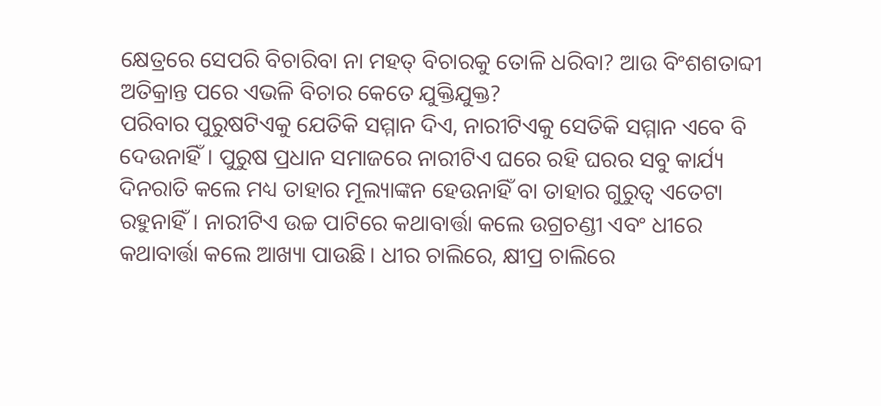କ୍ଷେତ୍ରରେ ସେପରି ବିଚାରିବା ନା ମହତ୍‌ ବିଚାରକୁ ତୋଳି ଧରିବା? ଆଉ ବିଂଶଶତାବ୍ଦୀ ଅତିକ୍ରାନ୍ତ ପରେ ଏଭଳି ବିଚାର କେତେ ଯୁକ୍ତିଯୁକ୍ତ?
ପରିବାର ପୁରୁଷଟିଏକୁ ଯେତିକି ସମ୍ମାନ ଦିଏ, ନାରୀଟିଏକୁ ସେତିକି ସମ୍ମାନ ଏବେ ବି ଦେଉନାହିଁ। ପୁରୁଷ ପ୍ରଧାନ ସମାଜରେ ନାରୀଟିଏ ଘରେ ରହି ଘରର ସବୁ କାର୍ଯ୍ୟ ଦିନରାତି କଲେ ମଧ୍ୟ ତାହାର ମୂଲ୍ୟାଙ୍କନ ହେଉନାହିଁ ବା ତାହାର ଗୁରୁତ୍ୱ ଏତେଟା ରହୁନାହିଁ। ନାରୀଟିଏ ଉଚ୍ଚ ପାଟିରେ କଥାବାର୍ତ୍ତା କଲେ ଉଗ୍ରଚଣ୍ଡୀ ଏବଂ ଧୀରେ କଥାବାର୍ତ୍ତା କଲେ ଆଖ୍ୟା ପାଉଛି। ଧୀର ଚାଲିରେ, କ୍ଷୀପ୍ର ଚାଲିରେ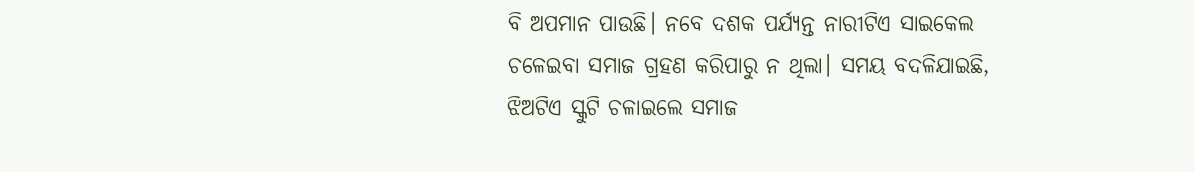ବି ଅପମାନ ପାଉଛି। ନବେ ଦଶକ ପର୍ଯ୍ୟନ୍ତ ନାରୀଟିଏ ସାଇକେଲ ଚଳେଇବା ସମାଜ ଗ୍ରହଣ କରିପାରୁ ନ ଥିଲା। ସମୟ ବଦଳିଯାଇଛି, ଝିଅଟିଏ ସ୍କୁଟି ଚଳାଇଲେ ସମାଜ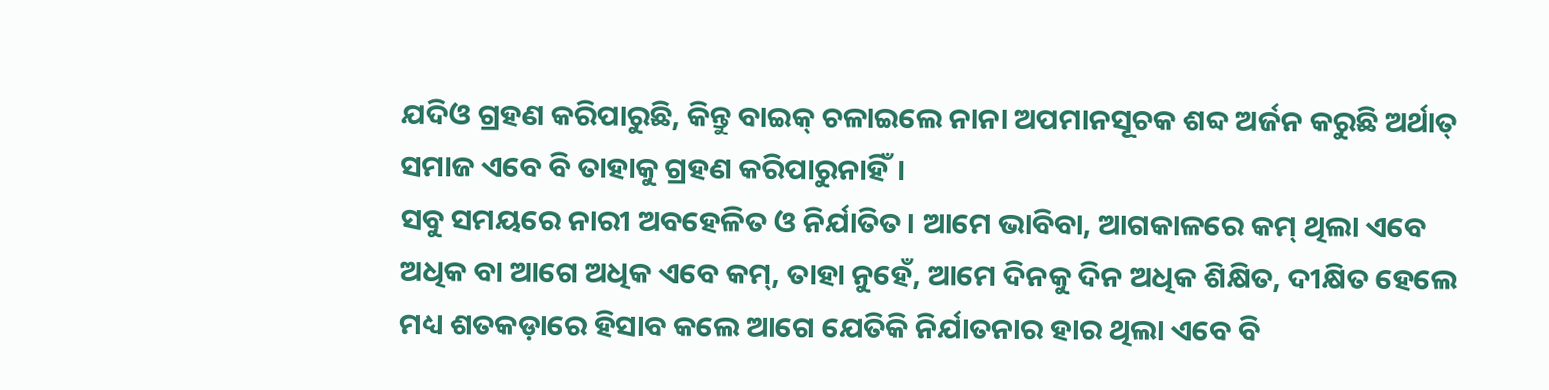ଯଦିଓ ଗ୍ରହଣ କରିପାରୁଛି, କିନ୍ତୁ ବାଇକ୍‌ ଚଳାଇଲେ ନାନା ଅପମାନସୂଚକ ଶବ୍ଦ ଅର୍ଜନ କରୁଛି ଅର୍ଥାତ୍‌ ସମାଜ ଏବେ ବି ତାହାକୁ ଗ୍ରହଣ କରିପାରୁନାହିଁ।
ସବୁ ସମୟରେ ନାରୀ ଅବହେଳିତ ଓ ନିର୍ଯାତିତ। ଆମେ ଭାବିବା, ଆଗକାଳରେ କମ୍‌ ଥିଲା ଏବେ ଅଧିକ ବା ଆଗେ ଅଧିକ ଏବେ କମ୍‌, ତାହା ନୁହେଁ, ଆମେ ଦିନକୁ ଦିନ ଅଧିକ ଶିକ୍ଷିତ, ଦୀକ୍ଷିତ ହେଲେ ମଧ୍ୟ ଶତକଡ଼ାରେ ହିସାବ କଲେ ଆଗେ ଯେତିକି ନିର୍ଯାତନାର ହାର ଥିଲା ଏବେ ବି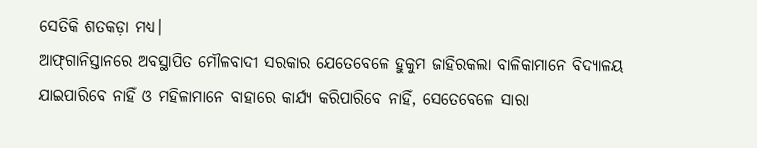ସେତିକି ଶତକଡ଼ା ମଧ୍ୟ।
ଆଫ୍‌ଗାନିସ୍ତାନରେ ଅବସ୍ଥାପିତ ମୌଳବାଦୀ ସରକାର ଯେତେବେଳେ ହୁକୁମ ଜାହିରକଲା ବାଳିକାମାନେ ବିଦ୍ୟାଳୟ ଯାଇପାରିବେ ନାହିଁ ଓ ମହିଳାମାନେ ବାହାରେ କାର୍ଯ୍ୟ କରିପାରିବେ ନାହିଁ, ସେତେବେଳେ ସାରା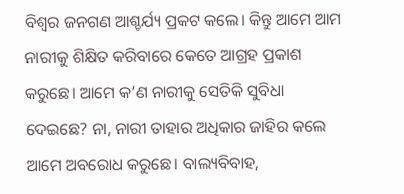ବିଶ୍ୱର ଜନଗଣ ଆଶ୍ଚର୍ଯ୍ୟ ପ୍ରକଟ କଲେ। କିନ୍ତୁ ଆମେ ଆମ ନାରୀକୁ ଶିକ୍ଷିତ କରିବାରେ କେତେ ଆଗ୍ରହ ପ୍ରକାଶ କରୁଛେ। ଆମେ କ’ଣ ନାରୀକୁ ସେତିକି ସୁବିଧା ଦେଇଛେ? ନା, ନାରୀ ତାହାର ଅଧିକାର ଜାହିର କଲେ ଆମେ ଅବରୋଧ କରୁଛେ। ବାଲ୍ୟବିବାହ,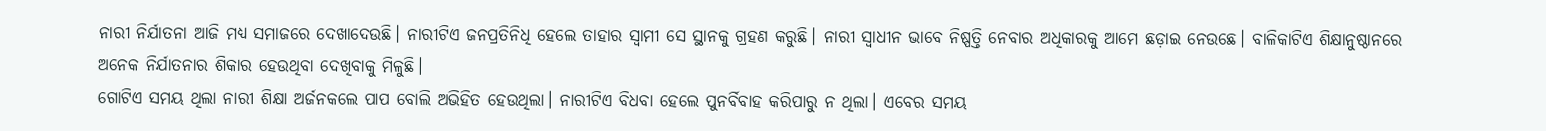ନାରୀ ନିର୍ଯାତନା ଆଜି ମଧ୍ୟ ସମାଜରେ ଦେଖାଦେଉଛି। ନାରୀଟିଏ ଜନପ୍ରତିନିଧି ହେଲେ ତାହାର ସ୍ବାମୀ ସେ ସ୍ଥାନକୁ ଗ୍ରହଣ କରୁଛି। ନାରୀ ସ୍ବାଧୀନ ଭାବେ ନିଷ୍ପତ୍ତି ନେବାର ଅଧିକାରକୁ ଆମେ ଛଡ଼ାଇ ନେଉଛେ। ବାଳିକାଟିଏ ଶିକ୍ଷାନୁଷ୍ଠାନରେ ଅନେକ ନିର୍ଯାତନାର ଶିକାର ହେଉଥିବା ଦେଖିବାକୁ ମିଳୁଛି।
ଗୋଟିଏ ସମୟ ଥିଲା ନାରୀ ଶିକ୍ଷା ଅର୍ଜନକଲେ ପାପ ବୋଲି ଅଭିହିତ ହେଉଥିଲା। ନାରୀଟିଏ ବିଧବା ହେଲେ ପୁନର୍ବିବାହ କରିପାରୁ ନ ଥିଲା। ଏବେର ସମୟ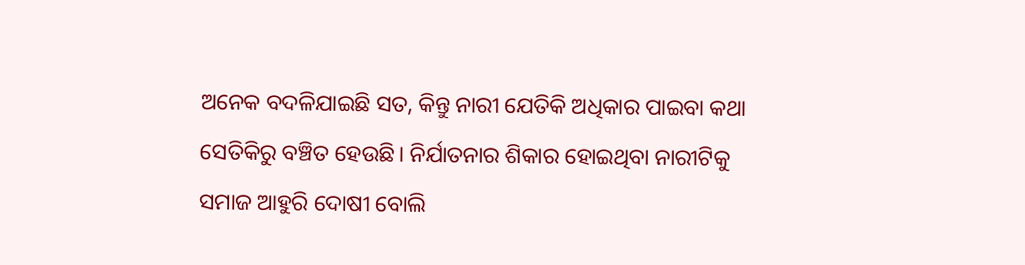ଅନେକ ବଦଳିଯାଇଛି ସତ, କିନ୍ତୁ ନାରୀ ଯେତିକି ଅଧିକାର ପାଇବା କଥା ସେତିକିରୁ ବଞ୍ଚିତ ହେଉଛି। ନିର୍ଯାତନାର ଶିକାର ହୋଇଥିବା ନାରୀଟିକୁ ସମାଜ ଆହୁରି ଦୋଷୀ ବୋଲି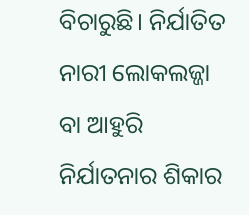ବିଚାରୁଛି। ନିର୍ଯାତିତ ନାରୀ ଲୋକଲଜ୍ଜା ବା ଆହୁରି ନିର୍ଯାତନାର ଶିକାର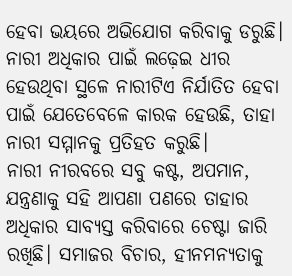ହେବା ଭୟରେ ଅଭିଯୋଗ କରିବାକୁ ଡରୁଛି। ନାରୀ ଅଧିକାର ପାଇଁ ଲଢ଼େଇ ଧୀର ହେଉଥିବା ସ୍ଥଳେ ନାରୀଟିଏ ନିର୍ଯାତିତ ହେବା ପାଇଁ ଯେତେବେଳେ କାରକ ହେଉଛି, ତାହା ନାରୀ ସମ୍ମାନକୁ ପ୍ରତିହତ କରୁଛି।
ନାରୀ ନୀରବରେ ସବୁ କଷ୍ଟ, ଅପମାନ, ଯନ୍ତ୍ରଣାକୁ ସହି ଆପଣା ପଣରେ ତାହାର ଅଧିକାର ସାବ୍ୟସ୍ତ କରିବାରେ ଚେଷ୍ଟା ଜାରି ରଖିଛି। ସମାଜର ବିଚାର, ହୀନମନ୍ୟତାକୁ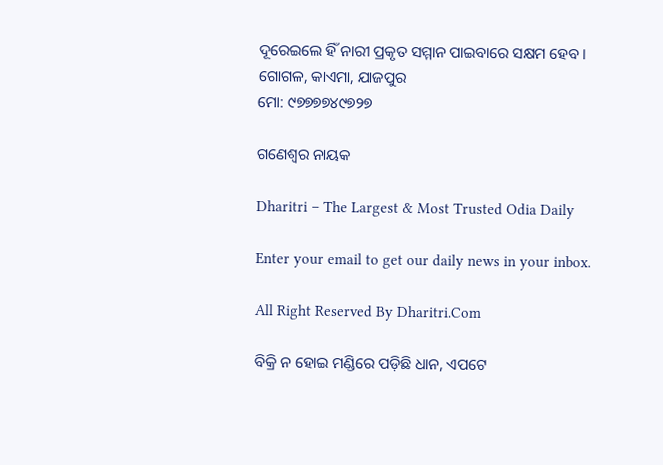ଦୂରେଇଲେ ହିଁ ନାରୀ ପ୍ରକୃତ ସମ୍ମାନ ପାଇବାରେ ସକ୍ଷମ ହେବ।
ଗୋଗଳ, କାଏମା, ଯାଜପୁର
ମୋ: ୯୭୭୭୭୪୯୭୨୭

ଗଣେଶ୍ୱର ନାୟକ

Dharitri – The Largest & Most Trusted Odia Daily

Enter your email to get our daily news in your inbox.

All Right Reserved By Dharitri.Com

ବିକ୍ରି ନ ହୋଇ ମଣ୍ଡିରେ ପଡ଼ିଛି ଧାନ, ଏପଟେ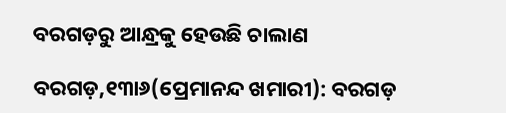ବରଗଡ଼ରୁ ଆନ୍ଧ୍ରକୁ ହେଉଛି ଚାଲାଣ

ବରଗଡ଼,୧୩ା୬(ପ୍ରେମାନନ୍ଦ ଖମାରୀ): ବରଗଡ଼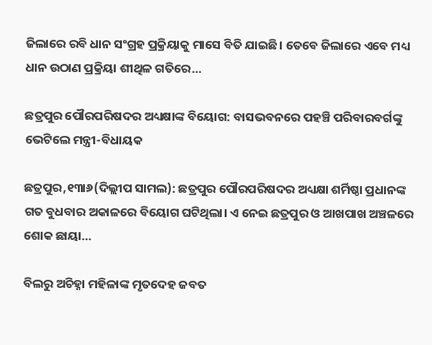ଜିଲାରେ ରବି ଧାନ ସଂଗ୍ରହ ପ୍ରକ୍ରିୟାକୁ ମାସେ ବିତି ଯାଇଛି। ତେବେ ଜିଲାରେ ଏବେ ମଧ୍ୟ ଧାନ ଉଠାଣ ପ୍ରକ୍ରିୟା ଶୀଥିଳ ଗତିରେ…

ଛତ୍ରପୁର ପୌରପରିଷଦର ଅଧ୍ୟକ୍ଷାଙ୍କ ବିୟୋଗ: ବାସଭବନରେ ପହଞ୍ଚି ପରିବାରବର୍ଗଙ୍କୁ ଭେଟିଲେ ମନ୍ତ୍ରୀ-ବିଧାୟକ

ଛତ୍ରପୁର,୧୩ା୬(ଦିଲ୍ଲୀପ ସାମଲ): ଛତ୍ରପୁର ପୌରପରିଷଦର ଅଧ୍ୟକ୍ଷା ଶର୍ମିଷ୍ଠା ପ୍ରଧାନଙ୍କ ଗତ ବୁଧବାର ଅକାଳରେ ବିୟୋଗ ଘଟିଥିଲା। ଏ ନେଇ ଛତ୍ରପୁର ଓ ଆଖପାଖ ଅଞ୍ଚଳରେ ଶୋକ ଛାୟା…

ବିଲରୁ ଅଚିହ୍ନା ମହିଳାଙ୍କ ମୃତଦେହ ଜବତ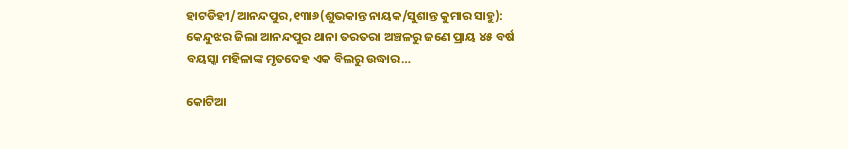ହାଟଡିହୀ/ଆନନ୍ଦପୁର,୧୩ା୬(ଶୁଭକାନ୍ତ ନାୟକ/ସୁଶାନ୍ତ କୁମାର ସାହୁ): କେନ୍ଦୁଝର ଜିଲା ଆନନ୍ଦପୁର ଥାନା ତରତରା ଅଞ୍ଚଳରୁ ଜଣେ ପ୍ରାୟ ୪୫ ବର୍ଷ ବୟସ୍କା ମହିଳାଙ୍କ ମୃତଦେହ ଏକ ବିଲରୁ ଉଦ୍ଧାର…

କୋଟିଆ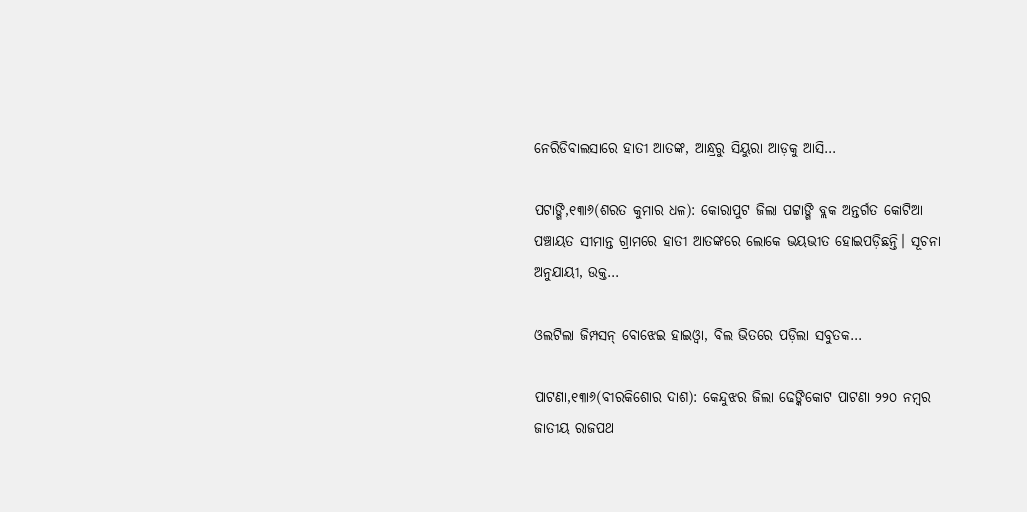ନେରିଡିବାଲସାରେ ହାତୀ ଆତଙ୍କ, ଆନ୍ଧ୍ରରୁ ସିୟୁରା ଆଡ଼କୁ ଆସି…

ପଟାଙ୍ଗି,୧୩ା୬(ଶରତ କୁମାର ଧଳ): କୋରାପୁଟ ଜିଲା ପଟ୍ଟାଙ୍ଗି ବ୍ଲକ ଅନ୍ତର୍ଗତ କୋଟିଆ ପଞ୍ଚାୟତ ସୀମାନ୍ତ ଗ୍ରାମରେ ହାତୀ ଆତଙ୍କରେ ଲୋକେ ଭୟଭୀତ ହୋଇପଡ଼ିଛନ୍ତି। ସୂଚନା ଅନୁଯାୟୀ, ଉକ୍ତ…

ଓଲଟିଲା ଜିମ୍ପସନ୍‌ ବୋଝେଇ ହାଇଓ୍ବା, ବିଲ ଭିତରେ ପଡ଼ିଲା ସବୁତକ…

ପାଟଣା,୧୩ା୬(ବୀରକିଶୋର ଦାଶ): କେନ୍ଦୁଝର ଜିଲା ଢେଙ୍କିକୋଟ ପାଟଣା ୨୨୦ ନମ୍ବର ଜାତୀୟ ରାଜପଥ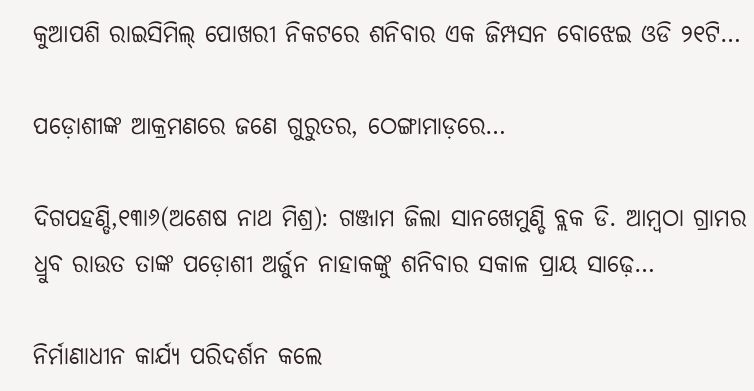କୁଆପଶି ରାଇସିମିଲ୍‌ ପୋଖରୀ ନିକଟରେ ଶନିବାର ଏକ ଜିମ୍ପସନ ବୋଝେଇ ଓଡି ୨୧ଟି…

ପଡ଼ୋଶୀଙ୍କ ଆକ୍ରମଣରେ ଜଣେ ଗୁରୁତର, ଠେଙ୍ଗାମାଡ଼ରେ…

ଦିଗପହଣ୍ଡି,୧୩ା୬(ଅଶେଷ ନାଥ ମିଶ୍ର): ଗଞ୍ଜାମ ଜିଲା ସାନଖେମୁଣ୍ଡି ବ୍ଲକ ଡି. ଆମ୍ବଠା ଗ୍ରାମର ଧ୍ରୁବ ରାଉତ ତାଙ୍କ ପଡ଼ୋଶୀ ଅର୍ଜୁନ ନାହାକଙ୍କୁ ଶନିବାର ସକାଳ ପ୍ରାୟ ସାଢ଼େ…

ନିର୍ମାଣାଧୀନ କାର୍ଯ୍ୟ ପରିଦର୍ଶନ କଲେ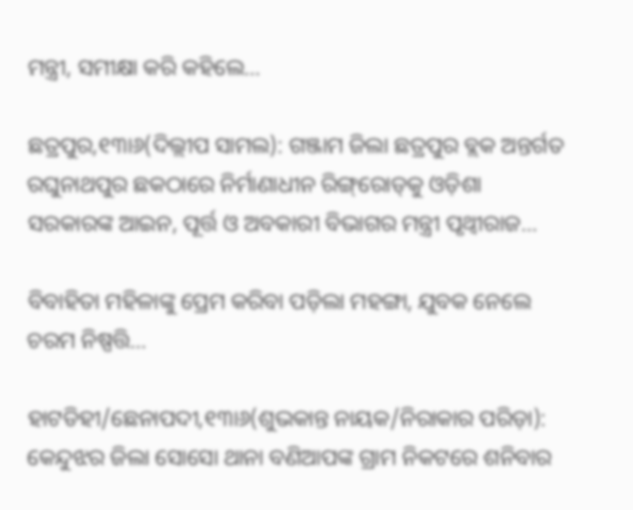ମନ୍ତ୍ରୀ, ସମୀକ୍ଷା କରି କହିଲେ…

ଛତ୍ରପୁର,୧୩ା୬(ଦିଲ୍ଲୀପ ସାମଲ): ଗଞ୍ଜାମ ଜିଲା ଛତ୍ରପୁର ବ୍ଲକ ଅନ୍ତର୍ଗତ ରଘୁନାଥପୁର ଛକଠାରେ ନିର୍ମାଣାଧୀନ ରିଙ୍ଗ୍‌ରୋଡ୍‌କୁ ଓଡ଼ିଶା ସରକାରଙ୍କ ଆଇନ, ପୂର୍ତ୍ତ ଓ ଅବକାରୀ ବିଭାଗର ମନ୍ତ୍ରୀ ପୃଥ୍ବୀରାଜ…

ବିବାହିତା ମହିଳାଙ୍କୁ ପ୍ରେମ କରିବା ପଡ଼ିଲା ମହଙ୍ଗା, ଯୁବକ ନେଲେ ଚରମ ନିଷ୍ପତ୍ତି…

ହାଟଡିହୀ/ଛେନାପଦୀ,୧୩ା୬(ଶୁଭକାନ୍ତ ନାୟକ/ନିରାକାର ପରିଡ଼ା): କେନ୍ଦୁଝର ଜିଲା ସୋସୋ ଥାନା ବଣିଆପଙ୍କ ଗ୍ରାମ ନିକଟରେ ଶନିବାର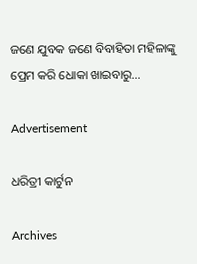ଜଣେ ଯୁବକ ଜଣେ ବିବାହିତା ମହିଳାଙ୍କୁ ପ୍ରେମ କରି ଧୋକା ଖାଇବାରୁ…

Advertisement

ଧରିତ୍ରୀ କାର୍ଟୁନ

Archives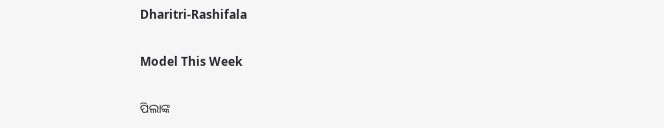Dharitri-Rashifala

Model This Week

ପିଲାଙ୍କ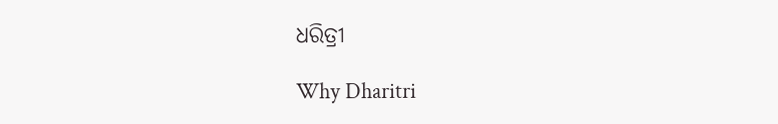ଧରିତ୍ରୀ

Why Dharitri